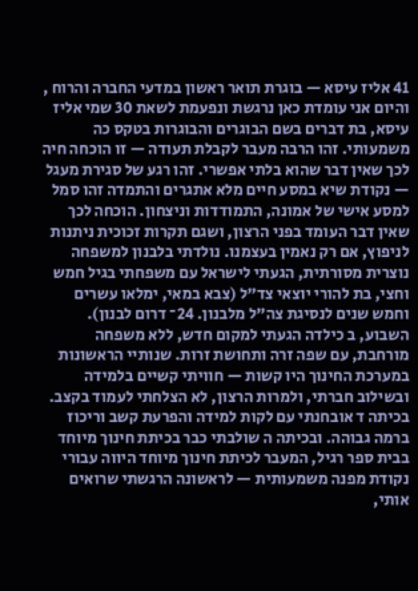41 אליז עיסא — בוגרת תואר ראשון במדעי החברה והרוח , והיום אני עומדת כאן נרגשת ונפעמת לשאת 30 שמי אליז עיסא, בת דברים בשם הבוגרים והבוגרות בטקס כה משמעותי. זהו הרבה מעבר לקבלת תעודה — זו הוכחה חיה לכך שאין דבר שהוא בלתי אפשרי. זהו רגע של סגירת מעגל — נקודת שיא במסע חיים מלא אתגרים והתמדה זהו סמל למסע אישי של אמונה, התמודדות וניצחון. הוכחה לכך שאין דבר העומד בפני הרצון, ושגם תקרות זכוכית ניתנות לניפוץ, אם רק נאמין בעצמנו. נולדתי בלבנון למשפחה נוצרית מסורתית, הגעתי לישראל עם משפחתי בגיל חמש וחצי, בת להורי יוצאי צד"ל (צבא במאי, ימלאו עשרים וחמש שנים לנסיגת צה"ל מלבנון. 24־ דרום לבנון). השבוע, ב כילדה הגעתי למקום חדש, ללא משפחה מורחבת, עם שפה זרה ותחושת זרות. שנותיי הראשונות במערכת החינוך היו קשות — חוויתי קשיים בלמידה ובשילוב חברתי, ולמרות הרצון, לא הצלחתי לעמוד בקצב. בכיתה ד אובחנתי עם לקות למידה והפרעת קשב וריכוז ברמה גבוהה. ובכיתה ה שולבתי כבר בכיתת חינוך מיוחד בבית ספר רגיל, המעבר לכיתת חינוך מיוחד היווה עבורי נקודת מפנה משמעותית — לראשונה הרגשתי שרואים אותי,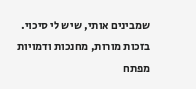שמבינים אותי, שיש לי סיכוי. בזכות מורות, מחנכות ודמויות מפתח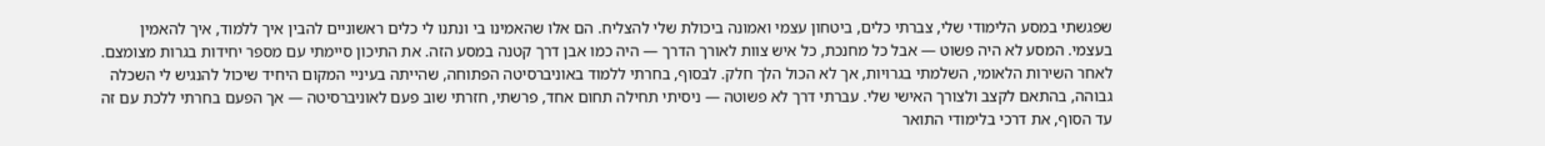שפגשתי במסע הלימודי שלי, צברתי כלים, ביטחון עצמי ואמונה ביכולת שלי להצליח. הם אלו שהאמינו בי ונתנו לי כלים ראשוניים להבין איך ללמוד, איך להאמין בעצמי. המסע לא היה פשוט — אבל כל מחנכת, כל איש צוות לאורך הדרך — היה כמו אבן דרך קטנה במסע הזה. את התיכון סיימתי עם מספר יחידות בגרות מצומצם. לאחר השירות הלאומי, השלמתי בגרויות, אך לא הכול הלך חלק. לבסוף, בחרתי ללמוד באוניברסיטה הפתוחה, שהייתה בעיניי המקום היחיד שיכול להנגיש לי השכלה גבוהה, בהתאם לקצב ולצורך האישי שלי. עברתי דרך לא פשוטה — ניסיתי תחילה תחום אחד, פרשתי, חזרתי שוב פעם לאוניברסיטה — אך הפעם בחרתי ללכת עם זה עד הסוף, את דרכי בלימודי התואר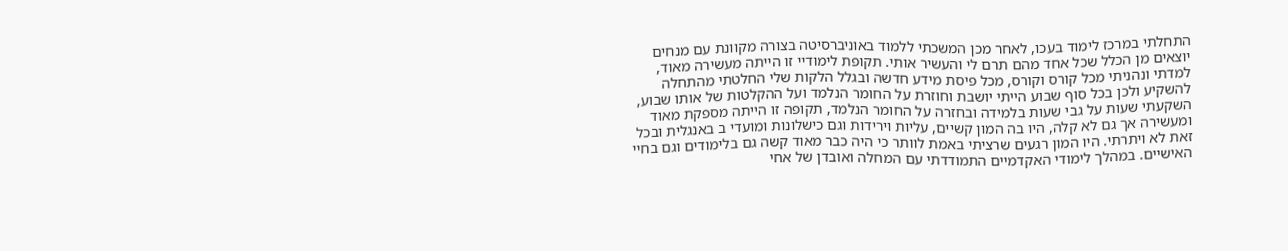התחלתי במרכז לימוד בעכו, לאחר מכן המשכתי ללמוד באוניברסיטה בצורה מקוונת עם מנחים יוצאים מן הכלל שכל אחד מהם תרם לי והעשיר אותי. תקופת לימודיי זו הייתה מעשירה מאוד, למדתי ונהניתי מכל קורס וקורס, מכל פיסת מידע חדשה ובגלל הלקות שלי החלטתי מהתחלה להשקיע ולכן בכל סוף שבוע הייתי יושבת וחוזרת על החומר הנלמד ועל ההקלטות של אותו שבוע, השקעתי שעות על גבי שעות בלמידה ובחזרה על החומר הנלמד, תקופה זו הייתה מספקת מאוד ומעשירה אך גם לא קלה, היו בה המון קשיים, עליות וירידות וגם כישלונות ומועדי ב באנגלית ובכל זאת לא ויתרתי. היו המון רגעים שרציתי באמת לוותר כי היה כבר מאוד קשה גם בלימודים וגם בחיי האישיים. במהלך לימודי האקדמיים התמודדתי עם המחלה ואובדן של אחי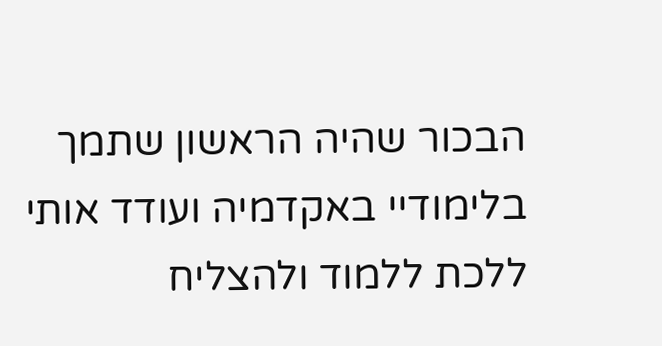הבכור שהיה הראשון שתמך בלימודיי באקדמיה ועודד אותי ללכת ללמוד ולהצליח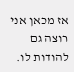אז מכאן אני רוצה גם להודות לו.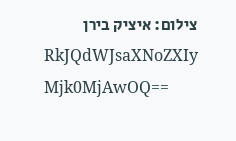צילום: איציק בירן
RkJQdWJsaXNoZXIy Mjk0MjAwOQ==